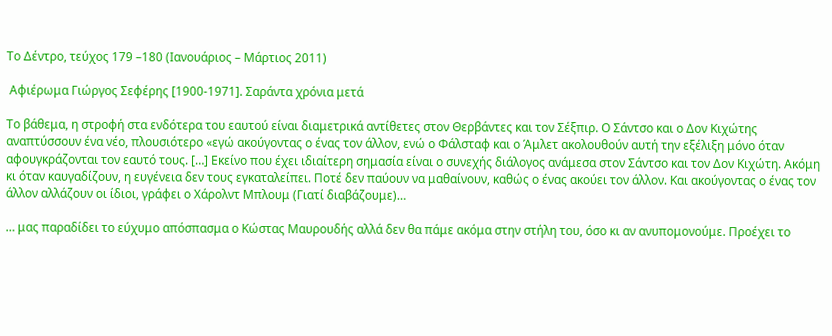Το Δέντρο, τεύχος 179 –180 (Ιανουάριος – Μάρτιος 2011)

 Αφιέρωμα Γιώργος Σεφέρης [1900-1971]. Σαράντα χρόνια μετά

Το βάθεμα, η στροφή στα ενδότερα του εαυτού είναι διαμετρικά αντίθετες στον Θερβάντες και τον Σέξπιρ. Ο Σάντσο και ο Δον Κιχώτης αναπτύσσουν ένα νέο, πλουσιότερο «εγώ ακούγοντας ο ένας τον άλλον, ενώ ο Φάλσταφ και ο Άμλετ ακολουθούν αυτή την εξέλιξη μόνο όταν αφουγκράζονται τον εαυτό τους. […] Εκείνο που έχει ιδιαίτερη σημασία είναι ο συνεχής διάλογος ανάμεσα στον Σάντσο και τον Δον Κιχώτη. Ακόμη κι όταν καυγαδίζουν, η ευγένεια δεν τους εγκαταλείπει. Ποτέ δεν παύουν να μαθαίνουν, καθώς ο ένας ακούει τον άλλον. Και ακούγοντας ο ένας τον άλλον αλλάζουν οι ίδιοι, γράφει ο Χάρολντ Μπλουμ (Γιατί διαβάζουμε)…

… μας παραδίδει το εύχυμο απόσπασμα ο Κώστας Μαυρουδής αλλά δεν θα πάμε ακόμα στην στήλη του, όσο κι αν ανυπομονούμε. Προέχει το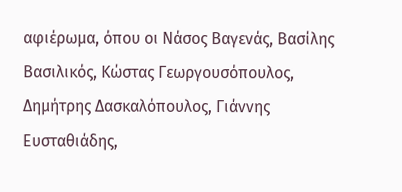αφιέρωμα, όπου οι Νάσος Βαγενάς, Βασίλης Βασιλικός, Κώστας Γεωργουσόπουλος, Δημήτρης Δασκαλόπουλος, Γιάννης Ευσταθιάδης,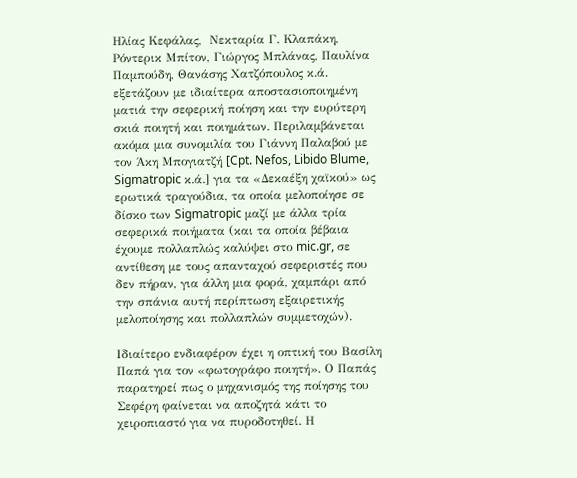Ηλίας Κεφάλας,  Νεκταρία Γ. Κλαπάκη, Ρόντερικ Μπίτον, Γιώργος Μπλάνας, Παυλίνα Παμπούδη, Θανάσης Χατζόπουλος κ.ά. εξετάζουν με ιδιαίτερα αποστασιοποιημένη ματιά την σεφερική ποίηση και την ευρύτερη σκιά ποιητή και ποιημάτων. Περιλαμβάνεται ακόμα μια συνομιλία του Γιάννη Παλαβού με τον Άκη Μπογιατζή [Cpt. Nefos, Libido Blume, Sigmatropic κ.ά.] για τα «Δεκαέξη χαϊκού» ως ερωτικά τραγούδια, τα οποία μελοποίησε σε δίσκο των Sigmatropic μαζί με άλλα τρία σεφερικά ποιήματα (και τα οποία βέβαια έχουμε πολλαπλώς καλύψει στο mic.gr, σε αντίθεση με τους απανταχού σεφεριστές που δεν πήραν, για άλλη μια φορά, χαμπάρι από την σπάνια αυτή περίπτωση εξαιρετικής μελοποίησης και πολλαπλών συμμετοχών).

Ιδιαίτερο ενδιαφέρον έχει η οπτική του Βασίλη Παπά για τον «φωτογράφο ποιητή». Ο Παπάς παρατηρεί πως ο μηχανισμός της ποίησης του Σεφέρη φαίνεται να αποζητά κάτι το χειροπιαστό για να πυροδοτηθεί. Η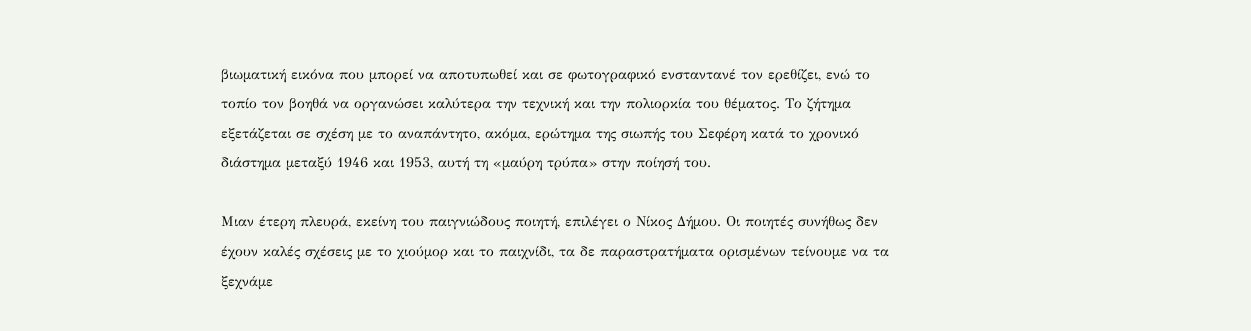βιωματική εικόνα που μπορεί να αποτυπωθεί και σε φωτογραφικό ενσταντανέ τον ερεθίζει, ενώ το τοπίο τον βοηθά να οργανώσει καλύτερα την τεχνική και την πολιορκία του θέματος. Το ζήτημα εξετάζεται σε σχέση με το αναπάντητο, ακόμα, ερώτημα της σιωπής του Σεφέρη κατά το χρονικό διάστημα μεταξύ 1946 και 1953, αυτή τη «μαύρη τρύπα» στην ποίησή του.

Μιαν έτερη πλευρά, εκείνη του παιγνιώδους ποιητή, επιλέγει ο Νίκος Δήμου. Οι ποιητές συνήθως δεν έχουν καλές σχέσεις με το χιούμορ και το παιχνίδι, τα δε παραστρατήματα ορισμένων τείνουμε να τα ξεχνάμε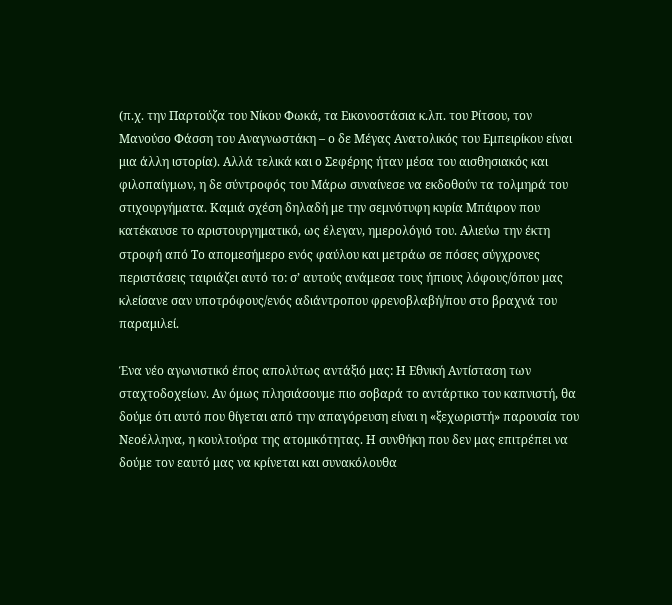(π.χ. την Παρτούζα του Νίκου Φωκά, τα Εικονοστάσια κ.λπ. του Ρίτσου, τον Μανούσο Φάσση του Αναγνωστάκη – ο δε Μέγας Ανατολικός του Εμπειρίκου είναι μια άλλη ιστορία). Αλλά τελικά και ο Σεφέρης ήταν μέσα του αισθησιακός και φιλοπαίγμων, η δε σύντροφός του Μάρω συναίνεσε να εκδοθούν τα τολμηρά του στιχουργήματα. Καμιά σχέση δηλαδή με την σεμνότυφη κυρία Μπάιρον που κατέκαυσε το αριστουργηματικό, ως έλεγαν, ημερολόγιό του. Αλιεύω την έκτη στροφή από Το απομεσήμερο ενός φαύλου και μετράω σε πόσες σύγχρονες περιστάσεις ταιριάζει αυτό το: σ’ αυτούς ανάμεσα τους ήπιους λόφους/όπου μας κλείσανε σαν υποτρόφους/ενός αδιάντροπου φρενοβλαβή/που στο βραχνά του παραμιλεί.

Ένα νέο αγωνιστικό έπος απολύτως αντάξιό μας: Η Εθνική Αντίσταση των σταχτοδοχείων. Αν όμως πλησιάσουμε πιο σοβαρά το αντάρτικο του καπνιστή, θα δούμε ότι αυτό που θίγεται από την απαγόρευση είναι η «ξεχωριστή» παρουσία του Νεοέλληνα, η κουλτούρα της ατομικότητας. Η συνθήκη που δεν μας επιτρέπει να δούμε τον εαυτό μας να κρίνεται και συνακόλουθα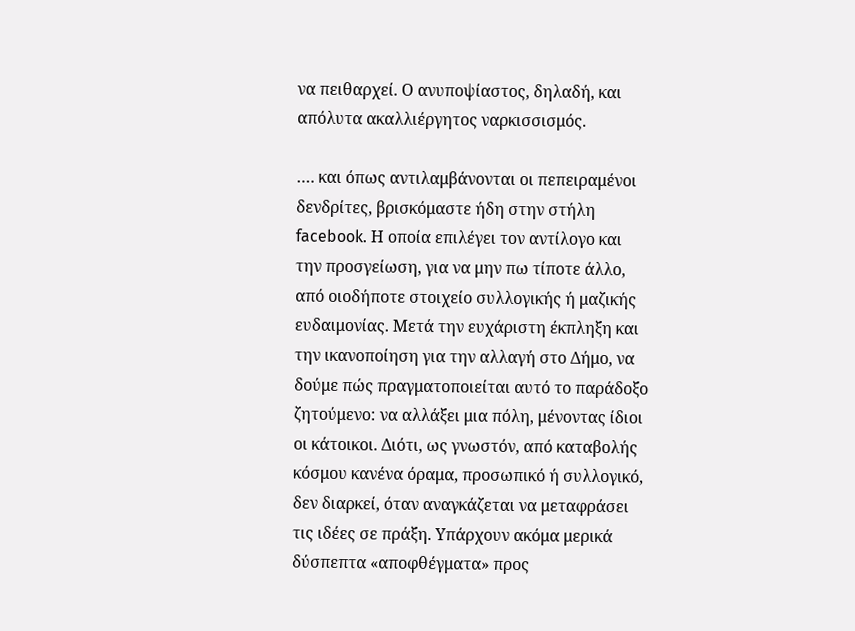να πειθαρχεί. Ο ανυποψίαστος, δηλαδή, και απόλυτα ακαλλιέργητος ναρκισσισμός.

…. και όπως αντιλαμβάνονται οι πεπειραμένοι δενδρίτες, βρισκόμαστε ήδη στην στήλη facebook. Η οποία επιλέγει τον αντίλογο και την προσγείωση, για να μην πω τίποτε άλλο, από οιοδήποτε στοιχείο συλλογικής ή μαζικής ευδαιμονίας. Μετά την ευχάριστη έκπληξη και την ικανοποίηση για την αλλαγή στο Δήμο, να δούμε πώς πραγματοποιείται αυτό το παράδοξο ζητούμενο: να αλλάξει μια πόλη, μένοντας ίδιοι οι κάτοικοι. Διότι, ως γνωστόν, από καταβολής κόσμου κανένα όραμα, προσωπικό ή συλλογικό, δεν διαρκεί, όταν αναγκάζεται να μεταφράσει τις ιδέες σε πράξη. Υπάρχουν ακόμα μερικά δύσπεπτα «αποφθέγματα» προς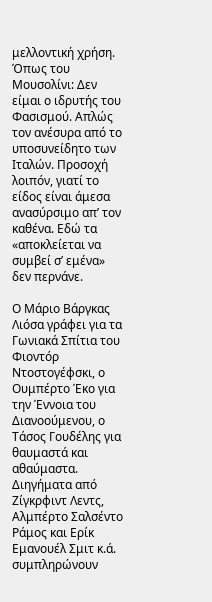μελλοντική χρήση. Όπως του Μουσολίνι: Δεν είμαι ο ιδρυτής του Φασισμού. Απλώς τον ανέσυρα από το υποσυνείδητο των Ιταλών. Προσοχή λοιπόν, γιατί το είδος είναι άμεσα ανασύρσιμο απ’ τον καθένα. Εδώ τα «αποκλείεται να συμβεί σ’ εμένα» δεν περνάνε.

Ο Μάριο Βάργκας Λιόσα γράφει για τα Γωνιακά Σπίτια του Φιοντόρ Ντοστογέφσκι, ο Ουμπέρτο Έκο για την Έννοια του Διανοούμενου, ο Τάσος Γουδέλης για θαυμαστά και αθαύμαστα. Διηγήματα από Ζίγκρφιντ Λεντς, Αλμπέρτο Σαλσέντο Ράμος και Ερίκ Εμανουέλ Σμιτ κ.ά. συμπληρώνουν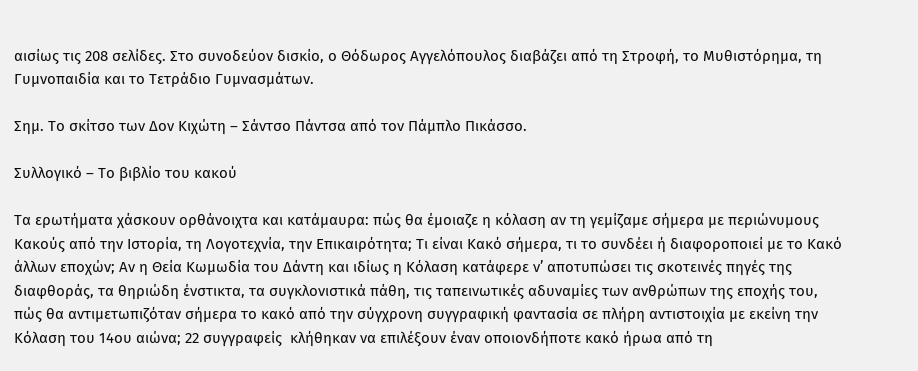αισίως τις 208 σελίδες. Στο συνοδεύον δισκίο, ο Θόδωρος Αγγελόπουλος διαβάζει από τη Στροφή, το Μυθιστόρημα, τη Γυμνοπαιδία και το Τετράδιο Γυμνασμάτων.

Σημ. Το σκίτσο των Δον Κιχώτη – Σάντσο Πάντσα από τον Πάμπλο Πικάσσο.

Συλλογικό – Το βιβλίο του κακού

Τα ερωτήματα χάσκουν ορθάνοιχτα και κατάμαυρα: πώς θα έμοιαζε η κόλαση αν τη γεμίζαμε σήμερα με περιώνυμους Κακούς από την Ιστορία, τη Λογοτεχνία, την Επικαιρότητα; Τι είναι Κακό σήμερα, τι το συνδέει ή διαφοροποιεί με το Κακό άλλων εποχών; Αν η Θεία Κωμωδία του Δάντη και ιδίως η Κόλαση κατάφερε ν’ αποτυπώσει τις σκοτεινές πηγές της διαφθοράς, τα θηριώδη ένστικτα, τα συγκλονιστικά πάθη, τις ταπεινωτικές αδυναμίες των ανθρώπων της εποχής του, πώς θα αντιμετωπιζόταν σήμερα το κακό από την σύγχρονη συγγραφική φαντασία σε πλήρη αντιστοιχία με εκείνη την Κόλαση του 14ου αιώνα; 22 συγγραφείς  κλήθηκαν να επιλέξουν έναν οποιονδήποτε κακό ήρωα από τη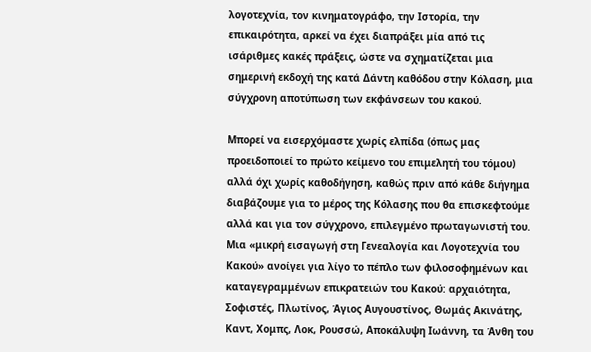λογοτεχνία, τον κινηματογράφο, την Ιστορία, την επικαιρότητα, αρκεί να έχει διαπράξει μία από τις ισάριθμες κακές πράξεις, ώστε να σχηματίζεται μια σημερινή εκδοχή της κατά Δάντη καθόδου στην Κόλαση, μια σύγχρονη αποτύπωση των εκφάνσεων του κακού.

Μπορεί να εισερχόμαστε χωρίς ελπίδα (όπως μας προειδοποιεί το πρώτο κείμενο του επιμελητή του τόμου) αλλά όχι χωρίς καθοδήγηση, καθώς πριν από κάθε διήγημα διαβάζουμε για το μέρος της Κόλασης που θα επισκεφτούμε αλλά και για τον σύγχρονο, επιλεγμένο πρωταγωνιστή του. Μια «μικρή εισαγωγή στη Γενεαλογία και Λογοτεχνία του Κακού» ανοίγει για λίγο το πέπλο των φιλοσοφημένων και καταγεγραμμένων επικρατειών του Κακού: αρχαιότητα, Σοφιστές, Πλωτίνος, Άγιος Αυγουστίνος, Θωμάς Ακινάτης, Καντ, Χομπς, Λοκ, Ρουσσώ, Αποκάλυψη Ιωάννη, τα Άνθη του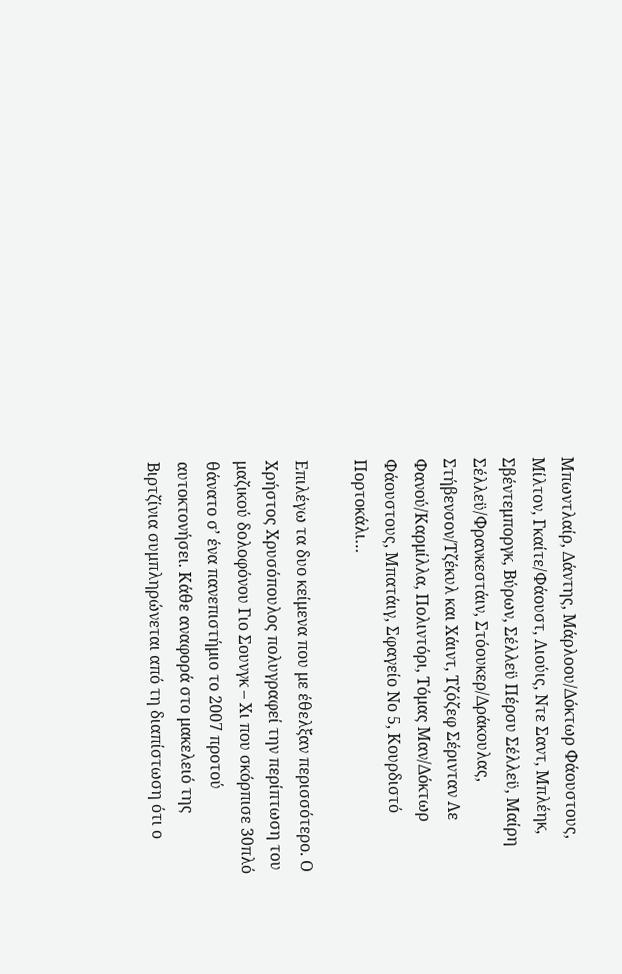Μπωντλαίρ, Δάντης, Μάρλοου/Δόκτωρ Φάουστους, Μίλτον, Γκαίτε/Φάουστ, Λιούις, Ντε Σαντ, Μπλέηκ, Σβέντεμποργκ, Βύρων, Σέλλεϋ Πέρσυ Σέλλεϋ, Μαίρη Σέλλεϋ/Φρανκεστάιν, Στόουκερ/Δράκουλας, Στήβενσον/Τζέκυλ και Χάιντ, Τζόζεφ Σέρινταν Λε Φανού/Καρμίλλα, Πολιντόρι, Τόμας Μαν/Δόκτωρ Φάουστους, Μπατάιγ, Σφαγείο Νο 5, Κουρδιστό Πορτοκάλι…

Επιλέγω τα δυο κείμενα που με έθελξαν περισσότερο. Ο Χρήστος Χρυσόπουλος πολυγραφεί την περίπτωση του μαζικού δολοφόνου Γιο Σουνγκ – Χι που σκόρπισε 30πλό θάνατο σ’ ένα πανεπιστήμιο το 2007 προτού αυτοκτονήσει. Κάθε αναφορά στο μακελειό της Βιρτζίνια συμπληρώνεται από τη διαπίστωση ότι ο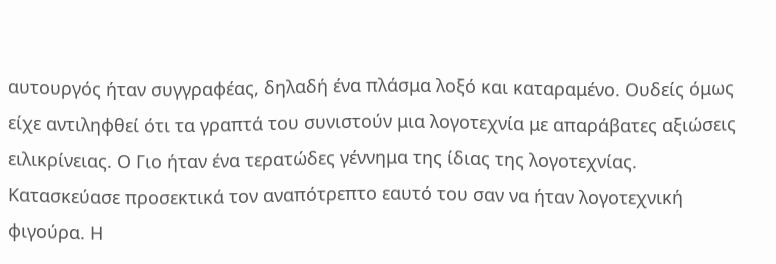αυτουργός ήταν συγγραφέας, δηλαδή ένα πλάσμα λοξό και καταραμένο. Ουδείς όμως είχε αντιληφθεί ότι τα γραπτά του συνιστούν μια λογοτεχνία με απαράβατες αξιώσεις ειλικρίνειας. Ο Γιο ήταν ένα τερατώδες γέννημα της ίδιας της λογοτεχνίας. Κατασκεύασε προσεκτικά τον αναπότρεπτο εαυτό του σαν να ήταν λογοτεχνική φιγούρα. Η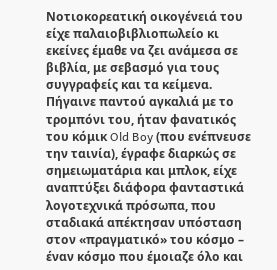Νοτιοκορεατική οικογένειά του είχε παλαιοβιβλιοπωλείο κι εκείνες έμαθε να ζει ανάμεσα σε βιβλία, με σεβασμό για τους συγγραφείς και τα κείμενα. Πήγαινε παντού αγκαλιά με το τρομπόνι του, ήταν φανατικός του κόμικ Old Boy (που ενέπνευσε την ταινία), έγραφε διαρκώς σε σημειωματάρια και μπλοκ, είχε αναπτύξει διάφορα φανταστικά λογοτεχνικά πρόσωπα, που σταδιακά απέκτησαν υπόσταση στον «πραγματικό» του κόσμο – έναν κόσμο που έμοιαζε όλο και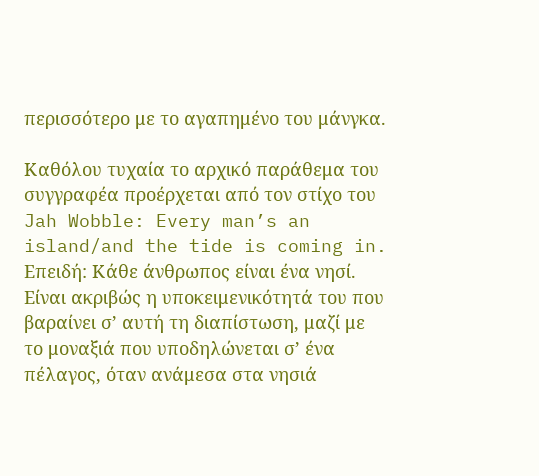περισσότερο με το αγαπημένο του μάνγκα.

Καθόλου τυχαία το αρχικό παράθεμα του συγγραφέα προέρχεται από τον στίχο του Jah Wobble: Every man’s an island/and the tide is coming in. Επειδή: Κάθε άνθρωπος είναι ένα νησί. Είναι ακριβώς η υποκειμενικότητά του που βαραίνει σ’ αυτή τη διαπίστωση, μαζί με το μοναξιά που υποδηλώνεται σ’ ένα πέλαγος, όταν ανάμεσα στα νησιά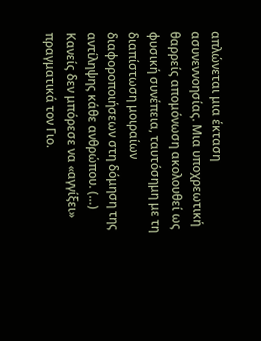απλώνεται μια έκταση ασυνεννοησίας. Μια υποχρεωτική θαρρείς απομόνωση ακολουθεί ως φυσική συνέπεια, ταυτόσημη με τη διαπίστωση μοιραίων διαφοροποιήσεων στη δόμηση της αντίληψης κάθε ανθρώπου. (…) Κανείς δεν μπόρεσε να «αγγίξει» πραγματικά τον Γιο.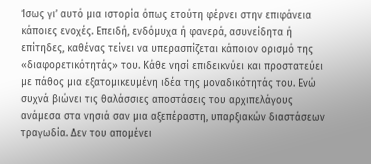Ίσως γι’ αυτό μια ιστορία όπως ετούτη φέρνει στην επιφάνεια κάποιες ενοχές. Επειδή, ενδόμυχα ή φανερά, ασυνείδητα ή επίτηδες, καθένας τείνει να υπερασπίζεται κάποιον ορισμό της «διαφορετικότητάς» του. Κάθε νησί επιδεικνύει και προστατεύει με πάθος μια εξατομικευμένη ιδέα της μοναδικότητάς του. Ενώ συχνά βιώνει τις θαλάσσιες αποστάσεις του αρχιπελάγους ανάμεσα στα νησιά σαν μια αξεπέραστη, υπαρξιακών διαστάσεων τραγωδία. Δεν του απομένει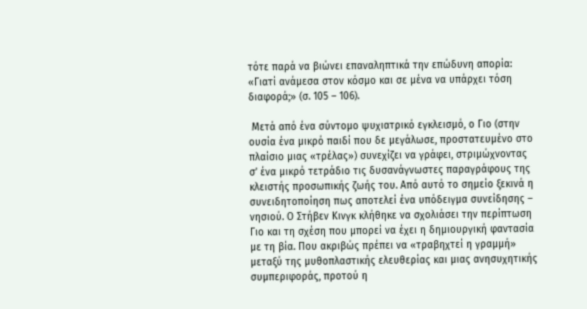τότε παρά να βιώνει επαναληπτικά την επώδυνη απορία: «Γιατί ανάμεσα στον κόσμο και σε μένα να υπάρχει τόση διαφορά;» (σ. 105 – 106).

 Μετά από ένα σύντομο ψυχιατρικό εγκλεισμό, ο Γιο (στην ουσία ένα μικρό παιδί που δε μεγάλωσε, προστατευμένο στο πλαίσιο μιας «τρέλας») συνεχίζει να γράφει, στριμώχνοντας σ’ ένα μικρό τετράδιο τις δυσανάγνωστες παραγράφους της κλειστής προσωπικής ζωής του. Από αυτό το σημείο ξεκινά η συνειδητοποίηση πως αποτελεί ένα υπόδειγμα συνείδησης – νησιού. Ο Στήβεν Κινγκ κλήθηκε να σχολιάσει την περίπτωση Γιο και τη σχέση που μπορεί να έχει η δημιουργική φαντασία με τη βία. Που ακριβώς πρέπει να «τραβηχτεί η γραμμή» μεταξύ της μυθοπλαστικής ελευθερίας και μιας ανησυχητικής συμπεριφοράς, προτού η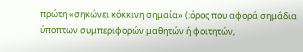πρώτη «σηκώνει κόκκινη σημαία» (:όρος που αφορά σημάδια ύποπτων συμπεριφορών μαθητών ή φοιτητών,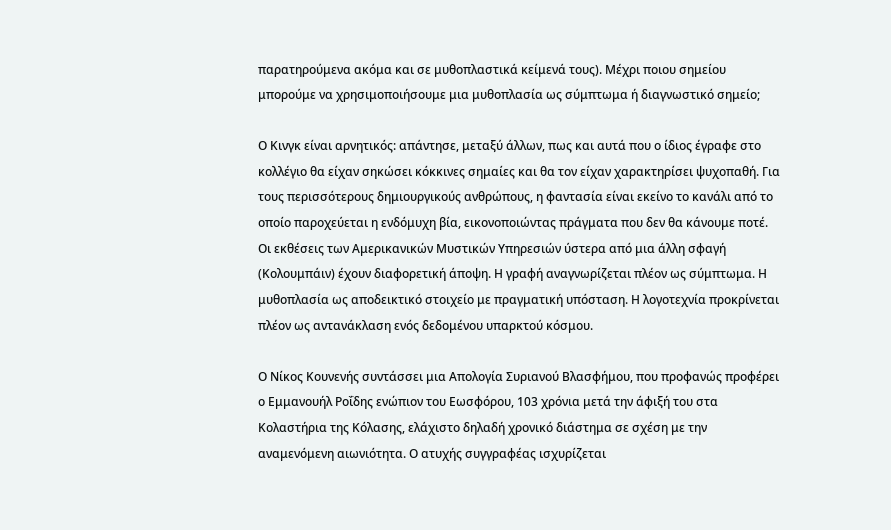παρατηρούμενα ακόμα και σε μυθοπλαστικά κείμενά τους). Μέχρι ποιου σημείου μπορούμε να χρησιμοποιήσουμε μια μυθοπλασία ως σύμπτωμα ή διαγνωστικό σημείο;

Ο Κινγκ είναι αρνητικός: απάντησε, μεταξύ άλλων, πως και αυτά που ο ίδιος έγραφε στο κολλέγιο θα είχαν σηκώσει κόκκινες σημαίες και θα τον είχαν χαρακτηρίσει ψυχοπαθή. Για τους περισσότερους δημιουργικούς ανθρώπους, η φαντασία είναι εκείνο το κανάλι από το οποίο παροχεύεται η ενδόμυχη βία, εικονοποιώντας πράγματα που δεν θα κάνουμε ποτέ. Οι εκθέσεις των Αμερικανικών Μυστικών Υπηρεσιών ύστερα από μια άλλη σφαγή (Κολουμπάιν) έχουν διαφορετική άποψη. Η γραφή αναγνωρίζεται πλέον ως σύμπτωμα. Η μυθοπλασία ως αποδεικτικό στοιχείο με πραγματική υπόσταση. Η λογοτεχνία προκρίνεται πλέον ως αντανάκλαση ενός δεδομένου υπαρκτού κόσμου.

Ο Νίκος Κουνενής συντάσσει μια Απολογία Συριανού Βλασφήμου, που προφανώς προφέρει ο Εμμανουήλ Ροΐδης ενώπιον του Εωσφόρου, 103 χρόνια μετά την άφιξή του στα Κολαστήρια της Κόλασης, ελάχιστο δηλαδή χρονικό διάστημα σε σχέση με την αναμενόμενη αιωνιότητα. Ο ατυχής συγγραφέας ισχυρίζεται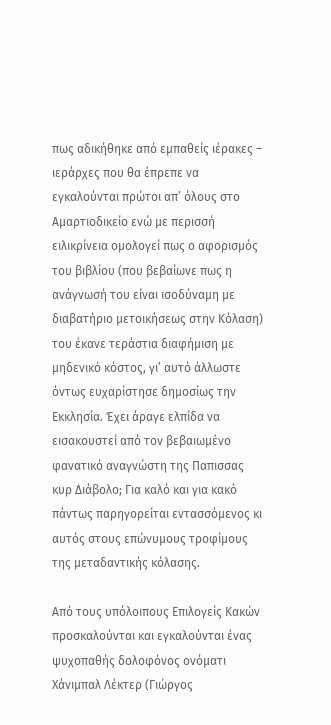πως αδικήθηκε από εμπαθείς ιέρακες – ιεράρχες που θα έπρεπε να εγκαλούνται πρώτοι απ’ όλους στο Αμαρτιοδικείο ενώ με περισσή ειλικρίνεια ομολογεί πως ο αφορισμός του βιβλίου (που βεβαίωνε πως η ανάγνωσή του είναι ισοδύναμη με διαβατήριο μετοικήσεως στην Κόλαση) του έκανε τεράστια διαφήμιση με μηδενικό κόστος, γι’ αυτό άλλωστε όντως ευχαρίστησε δημοσίως την Εκκλησία. Έχει άραγε ελπίδα να εισακουστεί από τον βεβαιωμένο φανατικό αναγνώστη της Παπισσας κυρ Διάβολο; Για καλό και για κακό πάντως παρηγορείται εντασσόμενος κι αυτός στους επώνυμους τροφίμους της μεταδαντικής κόλασης.

Από τους υπόλοιπους Επιλογείς Κακών προσκαλούνται και εγκαλούνται ένας  ψυχοπαθής δολοφόνος ονόματι Χάνιμπαλ Λέκτερ (Γιώργος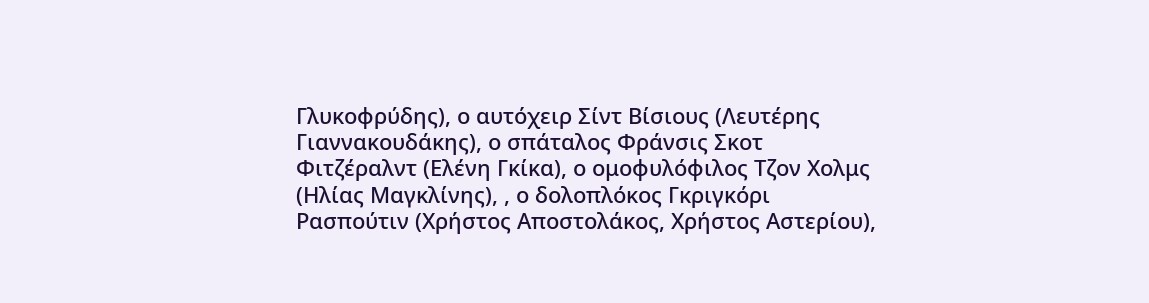Γλυκοφρύδης), ο αυτόχειρ Σίντ Βίσιους (Λευτέρης Γιαννακουδάκης), ο σπάταλος Φράνσις Σκοτ Φιτζέραλντ (Ελένη Γκίκα), ο ομοφυλόφιλος Τζον Χολμς (Ηλίας Μαγκλίνης), , ο δολοπλόκος Γκριγκόρι Ρασπούτιν (Χρήστος Αποστολάκος, Χρήστος Αστερίου),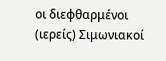οι διεφθαρμένοι (ιερείς) Σιμωνιακοί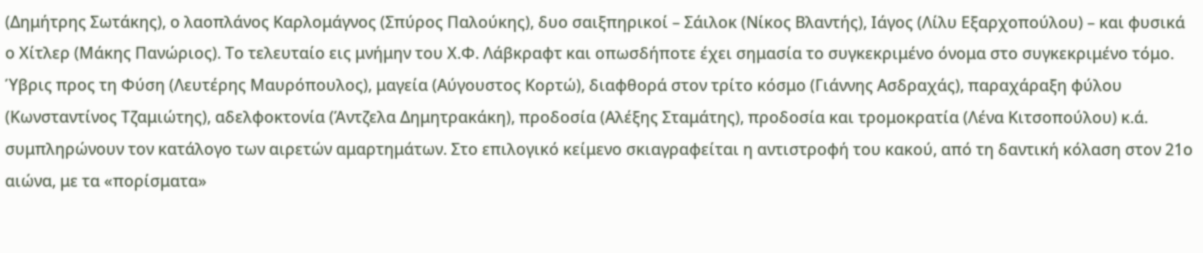(Δημήτρης Σωτάκης), ο λαοπλάνος Καρλομάγνος (Σπύρος Παλούκης), δυο σαιξπηρικοί – Σάιλοκ (Νίκος Βλαντής), Ιάγος (Λίλυ Εξαρχοπούλου) – και φυσικά ο Χίτλερ (Μάκης Πανώριος). Το τελευταίο εις μνήμην του Χ.Φ. Λάβκραφτ και οπωσδήποτε έχει σημασία το συγκεκριμένο όνομα στο συγκεκριμένο τόμο. Ύβρις προς τη Φύση (Λευτέρης Μαυρόπουλος), μαγεία (Αύγουστος Κορτώ), διαφθορά στον τρίτο κόσμο (Γιάννης Ασδραχάς), παραχάραξη φύλου (Κωνσταντίνος Τζαμιώτης), αδελφοκτονία (Άντζελα Δημητρακάκη), προδοσία (Αλέξης Σταμάτης), προδοσία και τρομοκρατία (Λένα Κιτσοπούλου) κ.ά. συμπληρώνουν τον κατάλογο των αιρετών αμαρτημάτων. Στο επιλογικό κείμενο σκιαγραφείται η αντιστροφή του κακού, από τη δαντική κόλαση στον 21ο αιώνα, με τα «πορίσματα»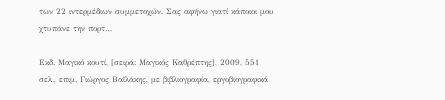των 22 ιντερμέδιων συμμετοχών. Σας αφήνω γιατί κάποιοι μου χτυπάνε την πορτ…

Εκδ. Μαγικό κουτί, [σειρά: Μαγικός Καθρέπτης], 2009, 551 σελ., επιμ. Γιώργος Βαϊλάκης, με βιβλιογραφία, εργοβιογραφικά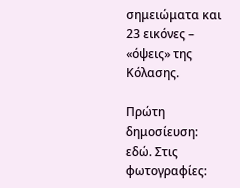σημειώματα και 23 εικόνες – «όψεις» της Κόλασης.

Πρώτη δημοσίευση: εδώ. Στις φωτογραφίες: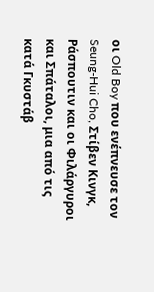οι Old Boy που ενέπνευσε τον Seung-Hui Cho, Στίβεν Κινγκ, Ράσπουτιν και οι Φιλάργυροι και Σπάταλοι, μια από τις κατά Γκυστάβ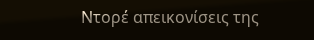Ντορέ απεικονίσεις της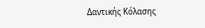Δαντικής Κόλασης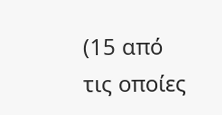(15 από τις οποίες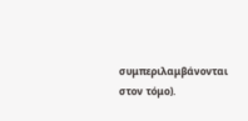συμπεριλαμβάνονται στον τόμο).